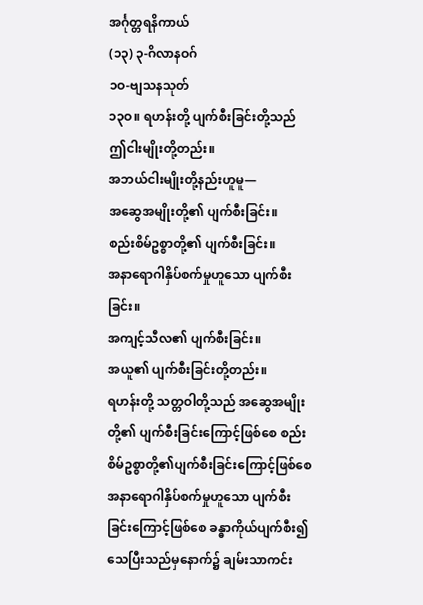အင်္ဂုတ္တရနိကာယ်
(၁၃) ၃-ဂိလာနဝဂ်
၁ဝ-ဗျသနသုတ်
၁၃ဝ။ ရဟန်းတို့ ပျက်စီးခြင်းတို့သည် ဤငါးမျိုးတို့တည်း။
အဘယ်ငါးမျိုးတို့နည်းဟူမူ—
အဆွေအမျိုးတို့၏ ပျက်စီးခြင်း။
စည်းစိမ်ဥစ္စာတို့၏ ပျက်စီးခြင်း။
အနာရောဂါနှိပ်စက်မှုဟူသော ပျက်စီးခြင်း။
အကျင့်သီလ၏ ပျက်စီးခြင်း။
အယူ၏ ပျက်စီးခြင်းတို့တည်း။
ရဟန်းတို့ သတ္တဝါတို့သည် အဆွေအမျိုးတို့၏ ပျက်စီးခြင်းကြောင့်ဖြစ်စေ စည်းစိမ်ဥစ္စာတို့၏ပျက်စီးခြင်းကြောင့်ဖြစ်စေ အနာရောဂါနှိပ်စက်မှုဟူသော ပျက်စီးခြင်းကြောင့်ဖြစ်စေ ခန္ဓာကိုယ်ပျက်စီး၍သေပြီးသည်မှနောက်၌ ချမ်းသာကင်း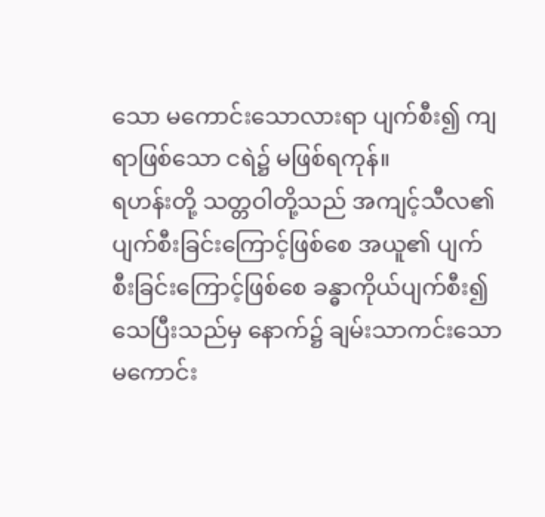သော မကောင်းသောလားရာ ပျက်စီး၍ ကျရာဖြစ်သော ငရဲ၌ မဖြစ်ရကုန်။
ရဟန်းတို့ သတ္တဝါတို့သည် အကျင့်သီလ၏ ပျက်စီးခြင်းကြောင့်ဖြစ်စေ အယူ၏ ပျက်စီးခြင်းကြောင့်ဖြစ်စေ ခန္ဓာကိုယ်ပျက်စီး၍ သေပြီးသည်မှ နောက်၌ ချမ်းသာကင်းသော မကောင်း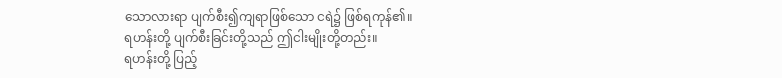သောလားရာ ပျက်စီး၍ကျရာဖြစ်သော ငရဲ၌ ဖြစ်ရကုန်၏။
ရဟန်းတို့ ပျက်စီးခြင်းတို့သည် ဤငါးမျိုးတို့တည်း။
ရဟန်းတို့ ပြည့်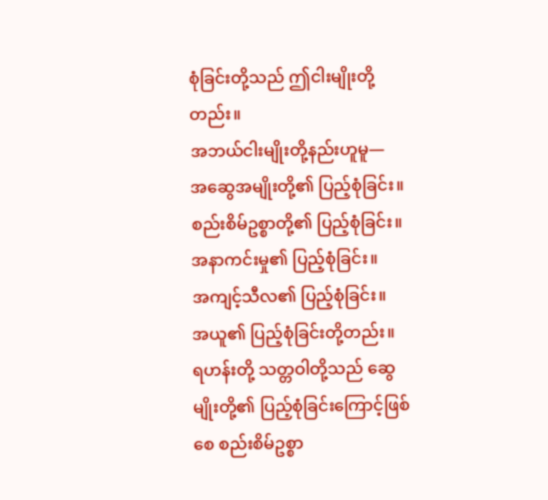စုံခြင်းတို့သည် ဤငါးမျိုးတို့တည်း။
အဘယ်ငါးမျိုးတို့နည်းဟူမူ—
အဆွေအမျိုးတို့၏ ပြည့်စုံခြင်း။
စည်းစိမ်ဥစ္စာတို့၏ ပြည့်စုံခြင်း။
အနာကင်းမှု၏ ပြည့်စုံခြင်း။
အကျင့်သီလ၏ ပြည့်စုံခြင်း။
အယူ၏ ပြည့်စုံခြင်းတို့တည်း။
ရဟန်းတို့ သတ္တဝါတို့သည် ဆွေမျိုးတို့၏ ပြည့်စုံခြင်းကြောင့်ဖြစ်စေ စည်းစိမ်ဥစ္စာ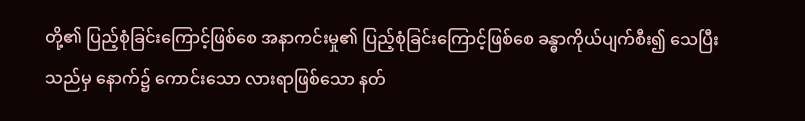တို့၏ ပြည့်စုံခြင်းကြောင့်ဖြစ်စေ အနာကင်းမှု၏ ပြည့်စုံခြင်းကြောင့်ဖြစ်စေ ခန္ဓာကိုယ်ပျက်စီး၍ သေပြီးသည်မှ နောက်၌ ကောင်းသော လားရာဖြစ်သော နတ်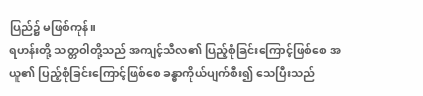ပြည်၌ မဖြစ်ကုန်။
ရဟန်းတို့ သတ္တဝါတို့သည် အကျင့်သီလ၏ ပြည့်စုံခြင်းကြောင့်ဖြစ်စေ အယူ၏ ပြည့်စုံခြင်းကြောင့်ဖြစ်စေ ခန္ဓာကိုယ်ပျက်စီး၍ သေပြီးသည်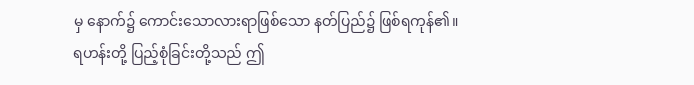မှ နောက်၌ ကောင်းသောလားရာဖြစ်သော နတ်ပြည်၌ ဖြစ်ရကုန်၏။
ရဟန်းတို့ ပြည့်စုံခြင်းတို့သည် ဤ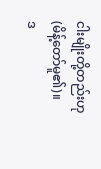ငါးမျိုးတို့တည်းဟု (မိန့်တော်မူ၏)။
ဒ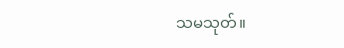သမသုတ်။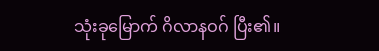သုံးခုမြောက် ဂိလာနဝဂ် ပြီး၏။